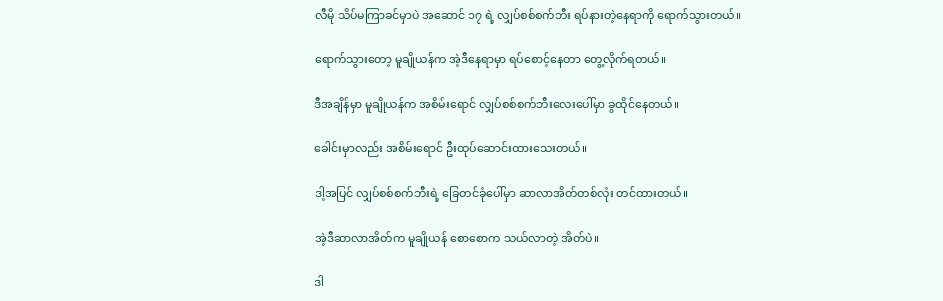လီမို သိပ်မကြာခင်မှာပဲ အဆောင် ၁၇ ရဲ့ လျှပ်စစ်စက်ဘီး ရပ်နားတဲ့နေရာကို ရောက်သွားတယ်။

ရောက်သွားတော့ မူချိုယန်က အဲ့ဒီနေရာမှာ ရပ်စောင့်နေတာ တွေ့လိုက်ရတယ်။

ဒီအချိန်မှာ မူချိုယန်က အစိမ်းရောင် လျှပ်စစ်စက်ဘီးလေးပေါ်မှာ ခွထိုင်နေတယ်။

ခေါင်းမှာလည်း အစိမ်းရောင် ဦးထုပ်ဆောင်းထားသေးတယ်။

ဒါ့အပြင် လျှပ်စစ်စက်ဘီးရဲ့ ခြေတင်ခုံပေါ်မှာ ဆာလာအိတ်တစ်လုံး တင်ထားတယ်။

အဲ့ဒီဆာလာအိတ်က မူချိုယန် စောစောက သယ်လာတဲ့ အိတ်ပဲ။

ဒါ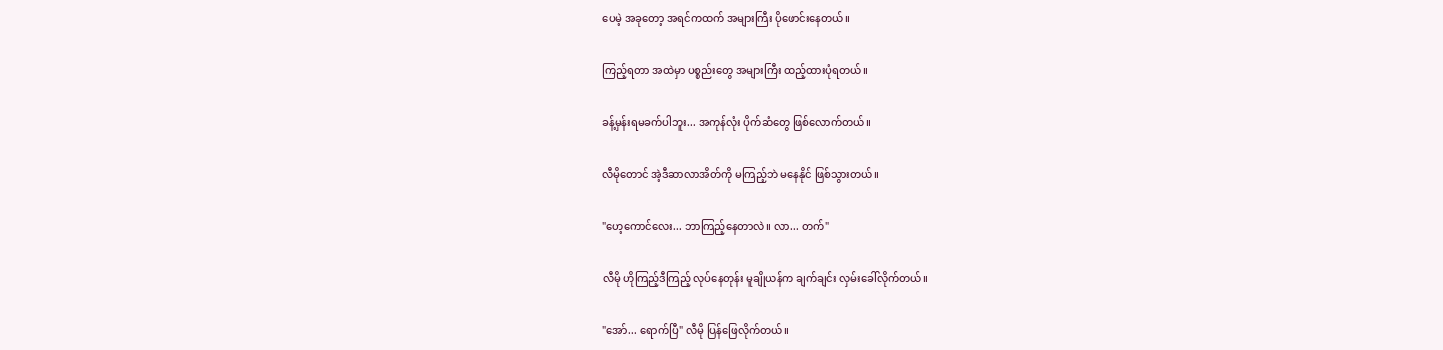ပေမဲ့ အခုတော့ အရင်ကထက် အများကြီး ပိုဖောင်းနေတယ်။

ကြည့်ရတာ အထဲမှာ ပစ္စည်းတွေ အများကြီး ထည့်ထားပုံရတယ်။

ခန့်မှန်းရမခက်ပါဘူး... အကုန်လုံး ပိုက်ဆံတွေ ဖြစ်လောက်တယ်။

လီမိုတောင် အဲ့ဒီဆာလာအိတ်ကို မကြည့်ဘဲ မနေနိုင် ဖြစ်သွားတယ်။

"ဟေ့ကောင်လေး... ဘာကြည့်နေတာလဲ။ လာ... တက်"

လီမို ဟိုကြည့်ဒီကြည့် လုပ်နေတုန်း မူချိုယန်က ချက်ချင်း လှမ်းခေါ်လိုက်တယ်။

"အော်... ရောက်ပြီ" လီမို ပြန်ဖြေလိုက်တယ်။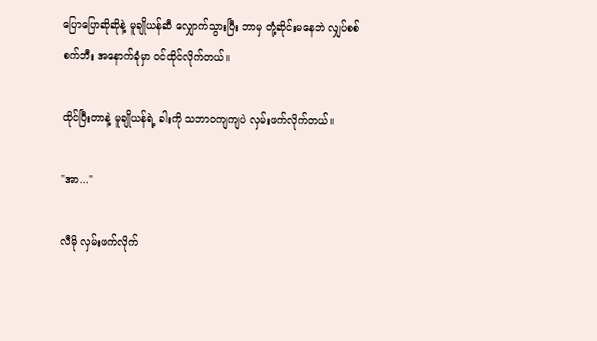ပြောပြောဆိုဆိုနဲ့ မူချိုယန်ဆီ လျှောက်သွားပြီး ဘာမှ တုံ့ဆိုင်းမနေဘဲ လျှပ်စစ်စက်ဘီး အနောက်ခုံမှာ ဝင်ထိုင်လိုက်တယ်။

ထိုင်ပြီးတာနဲ့ မူချိုယန်ရဲ့ ခါးကို သဘာဝကျကျပဲ လှမ်းဖက်လိုက်တယ်။

"အာ..."

လီမို လှမ်းဖက်လိုက်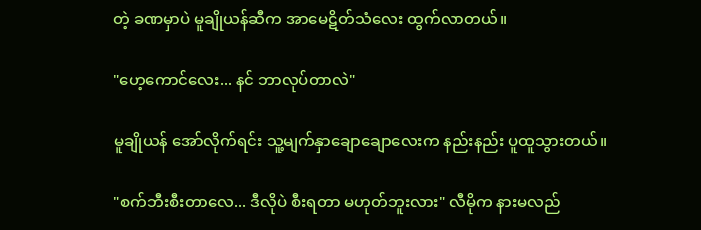တဲ့ ခဏမှာပဲ မူချိုယန်ဆီက အာမေဋိတ်သံလေး ထွက်လာတယ်။

"ဟေ့ကောင်လေး... နင် ဘာလုပ်တာလဲ"

မူချိုယန် အော်လိုက်ရင်း သူ့မျက်နှာချောချောလေးက နည်းနည်း ပူထူသွားတယ်။

"စက်ဘီးစီးတာလေ... ဒီလိုပဲ စီးရတာ မဟုတ်ဘူးလား" လီမိုက နားမလည်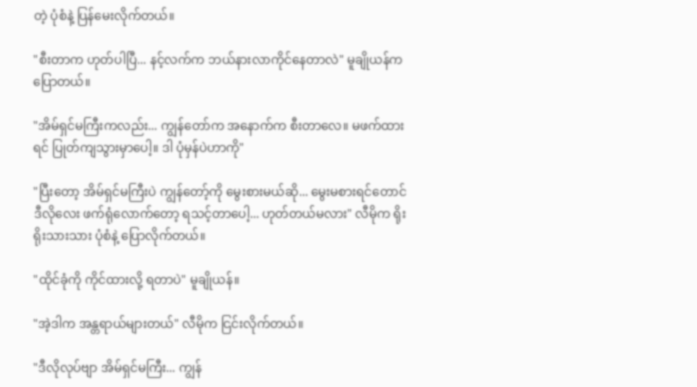တဲ့ ပုံစံနဲ့ ပြန်မေးလိုက်တယ်။

"စီးတာက ဟုတ်ပါပြီ... နင့်လက်က ဘယ်နားလာကိုင်နေတာလဲ" မူချိုယန်က ပြောတယ်။

"အိမ်ရှင်မကြီးကလည်း... ကျွန်တော်က အနောက်က စီးတာလေ။ မဖက်ထားရင် ပြုတ်ကျသွားမှာပေါ့။ ဒါ ပုံမှန်ပဲဟာကို"

"ပြီးတော့ အိမ်ရှင်မကြီးပဲ ကျွန်တော့်ကို မွေးစားမယ်ဆို... မွေးမစားရင်တောင် ဒီလိုလေး ဖက်ရုံလောက်တော့ ရသင့်တာပေါ့... ဟုတ်တယ်မလား" လီမိုက ရိုးရိုးသားသား ပုံစံနဲ့ ပြောလိုက်တယ်။

"ထိုင်ခုံကို ကိုင်ထားလို့ ရတာပဲ" မူချိုယန်။

"အဲ့ဒါက အန္တရာယ်များတယ်" လီမိုက ငြင်းလိုက်တယ်။

"ဒီလိုလုပ်ဗျာ အိမ်ရှင်မကြီး... ကျွန်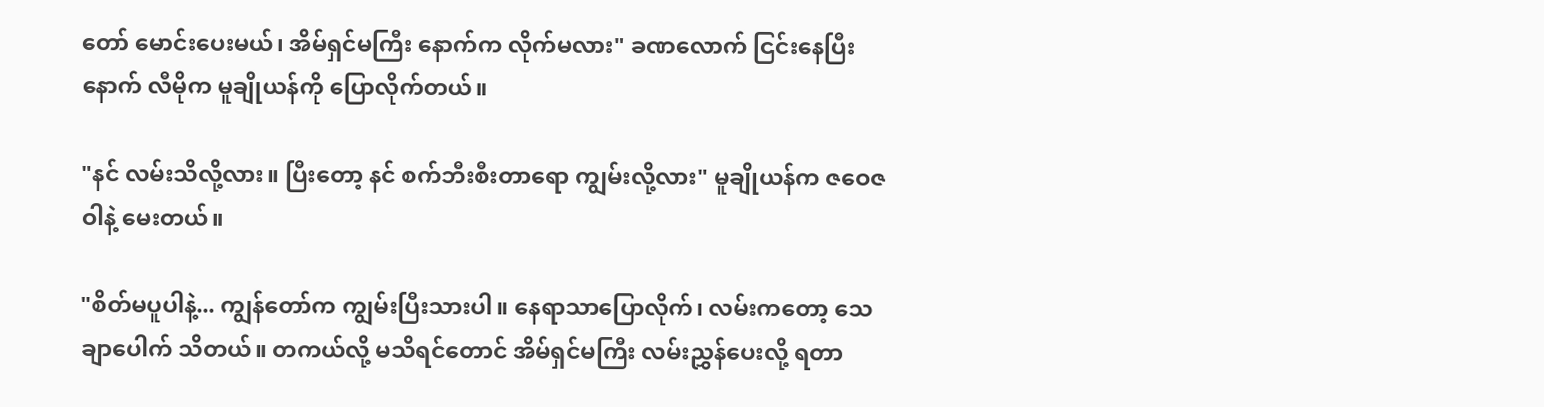တော် မောင်းပေးမယ်၊ အိမ်ရှင်မကြီး နောက်က လိုက်မလား" ခဏလောက် ငြင်းနေပြီးနောက် လီမိုက မူချိုယန်ကို ပြောလိုက်တယ်။

"နင် လမ်းသိလို့လား။ ပြီးတော့ နင် စက်ဘီးစီးတာရော ကျွမ်းလို့လား" မူချိုယန်က ဇဝေဇဝါနဲ့ မေးတယ်။

"စိတ်မပူပါနဲ့... ကျွန်တော်က ကျွမ်းပြီးသားပါ။ နေရာသာပြောလိုက်၊ လမ်းကတော့ သေချာပေါက် သိတယ်။ တကယ်လို့ မသိရင်တောင် အိမ်ရှင်မကြီး လမ်းညွှန်ပေးလို့ ရတာ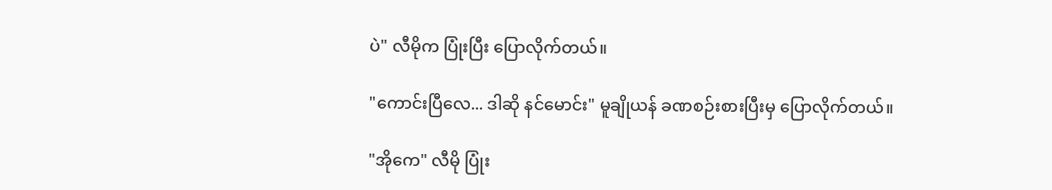ပဲ" လီမိုက ပြုံးပြီး ပြောလိုက်တယ်။

"ကောင်းပြီလေ... ဒါဆို နင်မောင်း" မူချိုယန် ခဏစဉ်းစားပြီးမှ ပြောလိုက်တယ်။

"အိုကေ" လီမို ပြုံး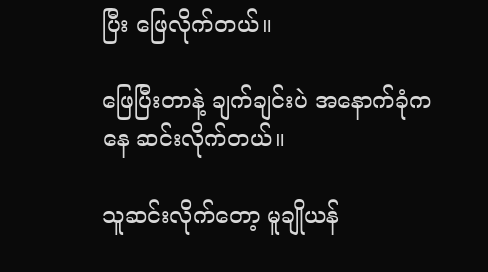ပြီး ဖြေလိုက်တယ်။

ဖြေပြီးတာနဲ့ ချက်ချင်းပဲ အနောက်ခုံကနေ ဆင်းလိုက်တယ်။

သူဆင်းလိုက်တော့ မူချိုယန်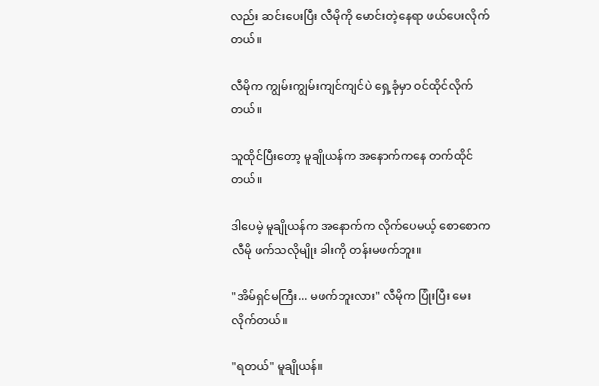လည်း ဆင်းပေးပြီး လီမိုကို မောင်းတဲ့နေရာ ဖယ်ပေးလိုက်တယ်။

လီမိုက ကျွမ်းကျွမ်းကျင်ကျင်ပဲ ရှေ့ခုံမှာ ဝင်ထိုင်လိုက်တယ်။

သူထိုင်ပြီးတော့ မူချိုယန်က အနောက်ကနေ တက်ထိုင်တယ်။

ဒါပေမဲ့ မူချိုယန်က အနောက်က လိုက်ပေမယ့် စောစောက လီမို ဖက်သလိုမျိုး ခါးကို တန်းမဖက်ဘူး။

"အိမ်ရှင်မကြီး... မဖက်ဘူးလား" လီမိုက ပြုံးပြီး မေးလိုက်တယ်။

"ရတယ်" မူချိုယန်။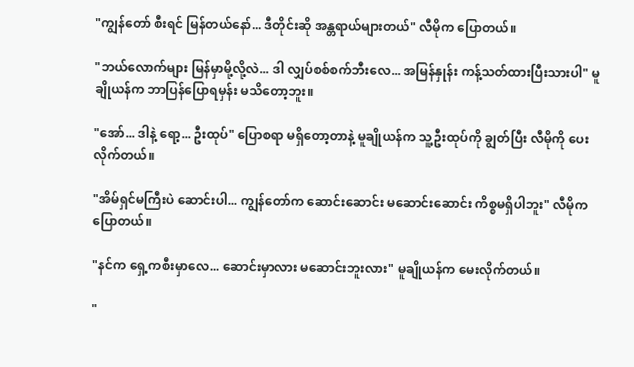"ကျွန်တော် စီးရင် မြန်တယ်နော်... ဒီတိုင်းဆို အန္တရာယ်များတယ်" လီမိုက ပြောတယ်။

"ဘယ်လောက်များ မြန်မှာမို့လို့လဲ... ဒါ လျှပ်စစ်စက်ဘီးလေ... အမြန်နှုန်း ကန့်သတ်ထားပြီးသားပါ" မူချိုယန်က ဘာပြန်ပြောရမှန်း မသိတော့ဘူး။

"အော်... ဒါနဲ့ ရော့... ဦးထုပ်" ပြောစရာ မရှိတော့တာနဲ့ မူချိုယန်က သူ့ဦးထုပ်ကို ချွတ်ပြီး လီမိုကို ပေးလိုက်တယ်။

"အိမ်ရှင်မကြီးပဲ ဆောင်းပါ... ကျွန်တော်က ဆောင်းဆောင်း မဆောင်းဆောင်း ကိစ္စမရှိပါဘူး" လီမိုက ပြောတယ်။

"နင်က ရှေ့ကစီးမှာလေ... ဆောင်းမှာလား မဆောင်းဘူးလား" မူချိုယန်က မေးလိုက်တယ်။

"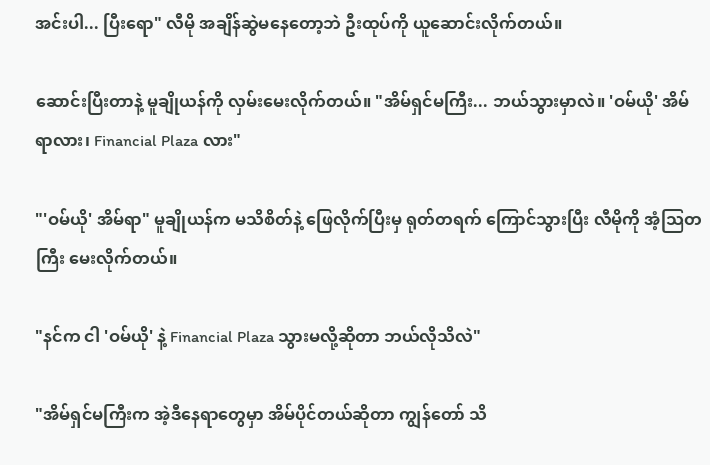အင်းပါ... ပြီးရော" လီမို အချိန်ဆွဲမနေတော့ဘဲ ဦးထုပ်ကို ယူဆောင်းလိုက်တယ်။

ဆောင်းပြီးတာနဲ့ မူချိုယန်ကို လှမ်းမေးလိုက်တယ်။ "အိမ်ရှင်မကြီး... ဘယ်သွားမှာလဲ။ 'ဝမ်ယို' အိမ်ရာလား၊ Financial Plaza လား"

"'ဝမ်ယို' အိမ်ရာ" မူချိုယန်က မသိစိတ်နဲ့ ဖြေလိုက်ပြီးမှ ရုတ်တရက် ကြောင်သွားပြီး လီမိုကို အံ့သြတကြီး မေးလိုက်တယ်။

"နင်က ငါ 'ဝမ်ယို' နဲ့ Financial Plaza သွားမလို့ဆိုတာ ဘယ်လိုသိလဲ"

"အိမ်ရှင်မကြီးက အဲ့ဒီနေရာတွေမှာ အိမ်ပိုင်တယ်ဆိုတာ ကျွန်တော် သိ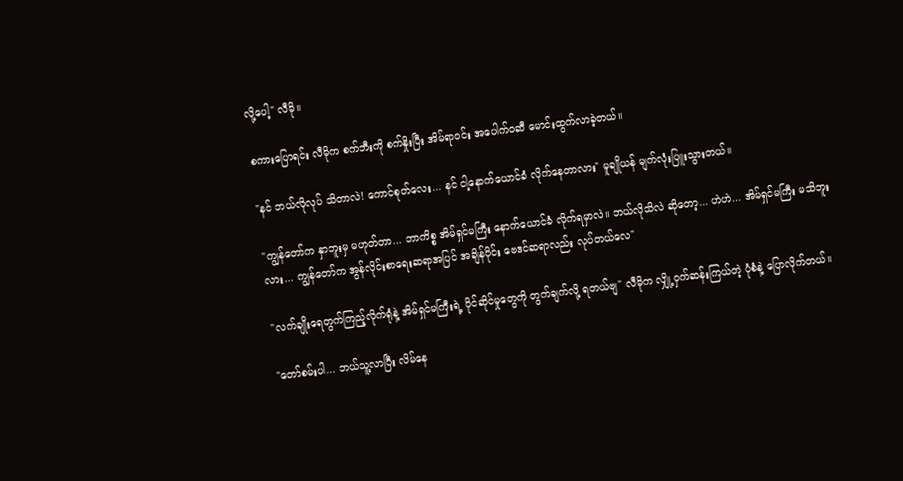လို့ပေါ့" လီမို။

စကားပြောရင်း လီမိုက စက်ဘီးကို စက်နှိုးပြီး အိမ်ရာဝင်း အပေါက်ဝဆီ မောင်းထွက်လာခဲ့တယ်။

"နင် ဘယ်လိုလုပ် သိတာလဲ! ကောင်စုတ်လေး... နင် ငါ့နောက်ယောင်ခံ လိုက်နေတာလား" မူချိုယန် မျက်လုံးပြူးသွားတယ်။

"ကျွန်တော်က နှာဘူးမှ မဟုတ်တာ... ဘာကိစ္စ အိမ်ရှင်မကြီး နောက်ယောင်ခံ လိုက်ရမှာလဲ။ ဘယ်လိုသိလဲ ဆိုတော့... ဟဲဟဲ... အိမ်ရှင်မကြီး မသိဘူးလား... ကျွန်တော်က အွန်လိုင်းစာရေးဆရာအပြင် အချိန်ပိုင်း ဗေဒင်ဆရာလည်း လုပ်တယ်လေ"

"လက်ချိုးရေတွက်ကြည့်လိုက်ရုံနဲ့ အိမ်ရှင်မကြီးရဲ့ ပိုင်ဆိုင်မှုတွေကို တွက်ချက်လို့ ရတယ်ဗျ" လီမိုက လျှို့ဝှက်ဆန်းကြယ်တဲ့ ပုံစံနဲ့ ပြောလိုက်တယ်။

"တော်စမ်းပါ... ဘယ်သူ့လာပြီး လိမ်နေ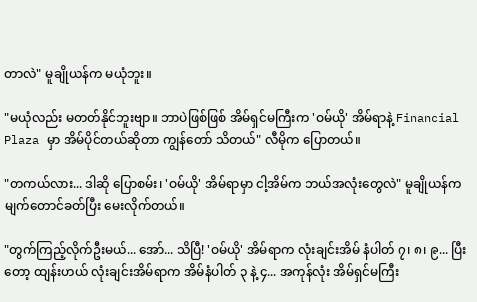တာလဲ" မူချိုယန်က မယုံဘူး။

"မယုံလည်း မတတ်နိုင်ဘူးဗျာ။ ဘာပဲဖြစ်ဖြစ် အိမ်ရှင်မကြီးက 'ဝမ်ယို' အိမ်ရာနဲ့ Financial Plaza မှာ အိမ်ပိုင်တယ်ဆိုတာ ကျွန်တော် သိတယ်" လီမိုက ပြောတယ်။

"တကယ်လား... ဒါဆို ပြောစမ်း၊ 'ဝမ်ယို' အိမ်ရာမှာ ငါ့အိမ်က ဘယ်အလုံးတွေလဲ" မူချိုယန်က မျက်တောင်ခတ်ပြီး မေးလိုက်တယ်။

"တွက်ကြည့်လိုက်ဦးမယ်... အော်... သိပြီ! 'ဝမ်ယို' အိမ်ရာက လုံးချင်းအိမ် နံပါတ် ၇၊ ၈၊ ၉... ပြီးတော့ ထျန်းဟယ် လုံးချင်းအိမ်ရာက အိမ်နံပါတ် ၃ နဲ့ ၄... အကုန်လုံး အိမ်ရှင်မကြီး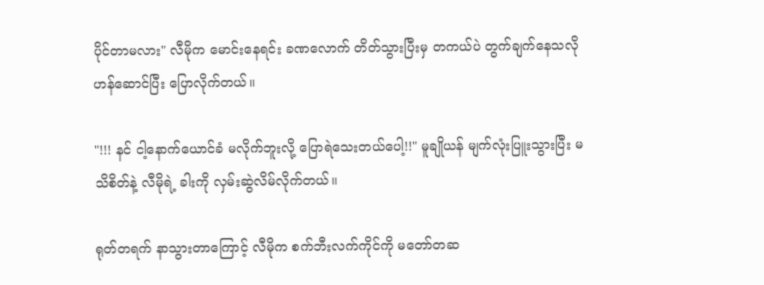ပိုင်တာမလား" လီမိုက မောင်းနေရင်း ခဏလောက် တိတ်သွားပြီးမှ တကယ်ပဲ တွက်ချက်နေသလို ဟန်ဆောင်ပြီး ပြောလိုက်တယ်။

"!!! နင် ငါ့နောက်ယောင်ခံ မလိုက်ဘူးလို့ ပြောရဲသေးတယ်ပေါ့!!" မူချိုယန် မျက်လုံးပြူးသွားပြီး မသိစိတ်နဲ့ လီမိုရဲ့ ခါးကို လှမ်းဆွဲလိမ်လိုက်တယ်။

ရုတ်တရက် နာသွားတာကြောင့် လီမိုက စက်ဘီးလက်ကိုင်ကို မတော်တဆ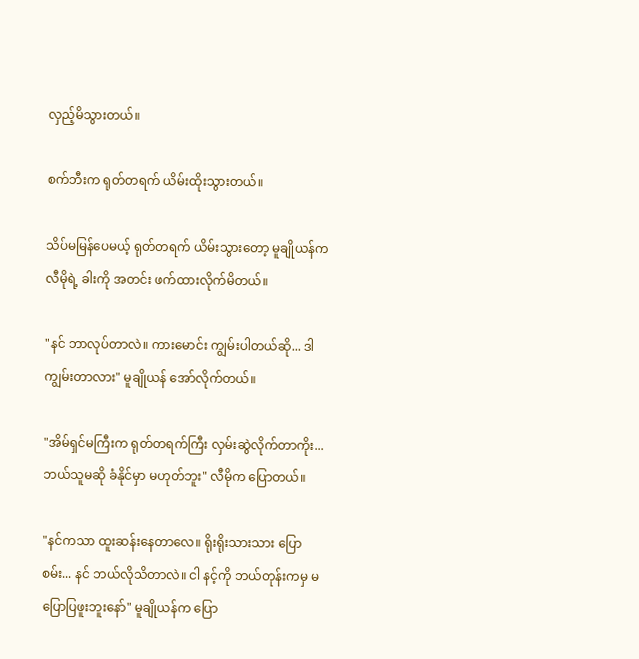လှည့်မိသွားတယ်။

စက်ဘီးက ရုတ်တရက် ယိမ်းထိုးသွားတယ်။

သိပ်မမြန်ပေမယ့် ရုတ်တရက် ယိမ်းသွားတော့ မူချိုယန်က လီမိုရဲ့ ခါးကို အတင်း ဖက်ထားလိုက်မိတယ်။

"နင် ဘာလုပ်တာလဲ။ ကားမောင်း ကျွမ်းပါတယ်ဆို... ဒါ ကျွမ်းတာလား" မူချိုယန် အော်လိုက်တယ်။

"အိမ်ရှင်မကြီးက ရုတ်တရက်ကြီး လှမ်းဆွဲလိုက်တာကိုး... ဘယ်သူမဆို ခံနိုင်မှာ မဟုတ်ဘူး" လီမိုက ပြောတယ်။

"နင်ကသာ ထူးဆန်းနေတာလေ။ ရိုးရိုးသားသား ပြောစမ်း... နင် ဘယ်လိုသိတာလဲ။ ငါ နင့်ကို ဘယ်တုန်းကမှ မပြောပြဖူးဘူးနော်" မူချိုယန်က ပြော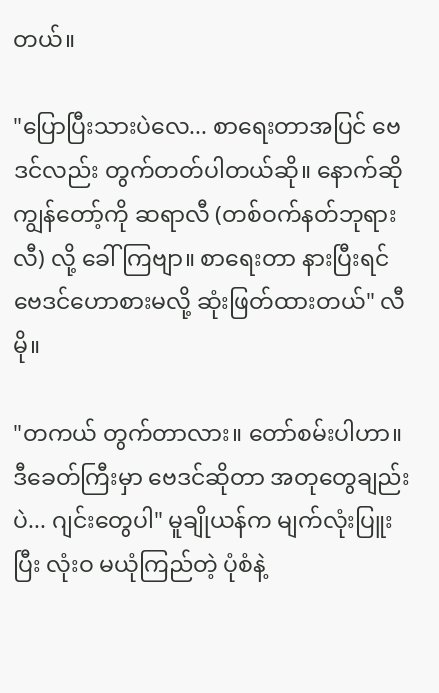တယ်။

"ပြောပြီးသားပဲလေ... စာရေးတာအပြင် ဗေဒင်လည်း တွက်တတ်ပါတယ်ဆို။ နောက်ဆို ကျွန်တော့်ကို ဆရာလီ (တစ်ဝက်နတ်ဘုရားလီ) လို့ ခေါ်ကြဗျာ။ စာရေးတာ နားပြီးရင် ဗေဒင်ဟောစားမလို့ ဆုံးဖြတ်ထားတယ်" လီမို။

"တကယ် တွက်တာလား။ တော်စမ်းပါဟာ။ ဒီခေတ်ကြီးမှာ ဗေဒင်ဆိုတာ အတုတွေချည်းပဲ... ဂျင်းတွေပါ" မူချိုယန်က မျက်လုံးပြူးပြီး လုံးဝ မယုံကြည်တဲ့ ပုံစံနဲ့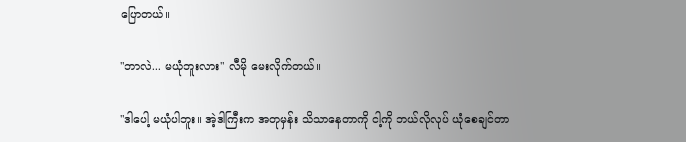ပြောတယ်။

"ဘာလဲ... မယုံဘူးလား" လီမို မေးလိုက်တယ်။

"ဒါပေါ့ မယုံပါဘူး။ အဲ့ဒါကြီးက အတုမှန်း သိသာနေတာကို ငါ့ကို ဘယ်လိုလုပ် ယုံစေချင်တာ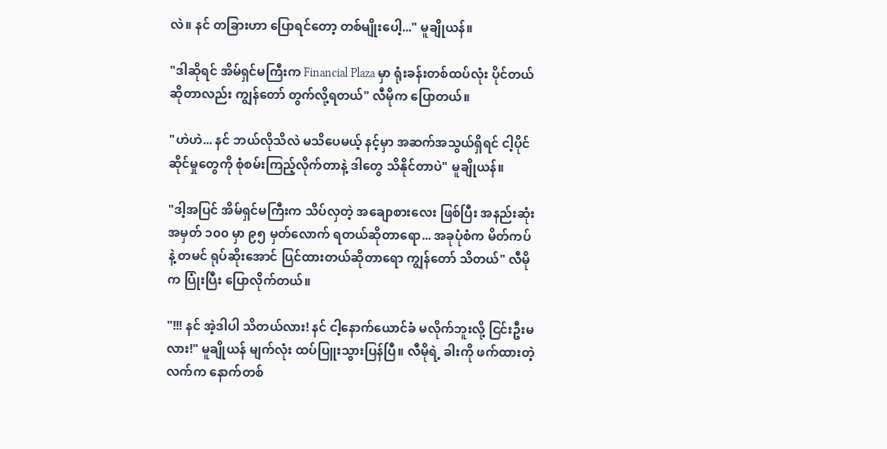လဲ။ နင် တခြားဟာ ပြောရင်တော့ တစ်မျိုးပေါ့..." မူချိုယန်။

"ဒါဆိုရင် အိမ်ရှင်မကြီးက Financial Plaza မှာ ရုံးခန်းတစ်ထပ်လုံး ပိုင်တယ်ဆိုတာလည်း ကျွန်တော် တွက်လို့ရတယ်" လီမိုက ပြောတယ်။

"ဟဲဟဲ... နင် ဘယ်လိုသိလဲ မသိပေမယ့် နင့်မှာ အဆက်အသွယ်ရှိရင် ငါ့ပိုင်ဆိုင်မှုတွေကို စုံစမ်းကြည့်လိုက်တာနဲ့ ဒါတွေ သိနိုင်တာပဲ" မူချိုယန်။

"ဒါ့အပြင် အိမ်ရှင်မကြီးက သိပ်လှတဲ့ အချောစားလေး ဖြစ်ပြီး အနည်းဆုံး အမှတ် ၁၀၀ မှာ ၉၅ မှတ်လောက် ရတယ်ဆိုတာရော... အခုပုံစံက မိတ်ကပ်နဲ့ တမင် ရုပ်ဆိုးအောင် ပြင်ထားတယ်ဆိုတာရော ကျွန်တော် သိတယ်" လီမိုက ပြုံးပြီး ပြောလိုက်တယ်။

"!!! နင် အဲ့ဒါပါ သိတယ်လား! နင် ငါ့နောက်ယောင်ခံ မလိုက်ဘူးလို့ ငြင်းဦးမလား!" မူချိုယန် မျက်လုံး ထပ်ပြူးသွားပြန်ပြီ။ လီမိုရဲ့ ခါးကို ဖက်ထားတဲ့ လက်က နောက်တစ်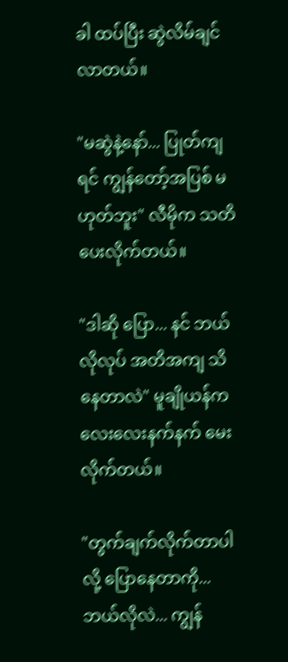ခါ ထပ်ပြီး ဆွဲလိမ်ချင်လာတယ်။

"မဆွဲနဲ့နော်... ပြုတ်ကျရင် ကျွန်တော့်အပြစ် မဟုတ်ဘူး" လီမိုက သတိပေးလိုက်တယ်။

"ဒါဆို ပြော... နင် ဘယ်လိုလုပ် အတိအကျ သိနေတာလဲ" မူချိုယန်က လေးလေးနက်နက် မေးလိုက်တယ်။

"တွက်ချက်လိုက်တာပါလို့ ပြောနေတာကို... ဘယ်လိုလဲ... ကျွန်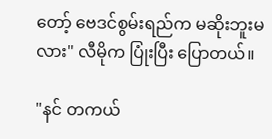တော့် ဗေဒင်စွမ်းရည်က မဆိုးဘူးမလား" လီမိုက ပြုံးပြီး ပြောတယ်။

"နင် တကယ်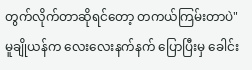တွက်လိုက်တာဆိုရင်တော့ တကယ်ကြမ်းတာပဲ" မူချိုယန်က လေးလေးနက်နက် ပြောပြီးမှ ခေါင်း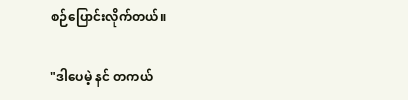စဉ်ပြောင်းလိုက်တယ်။

"ဒါပေမဲ့ နင် တကယ်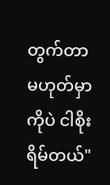တွက်တာ မဟုတ်မှာကိုပဲ ငါစိုးရိမ်တယ်"